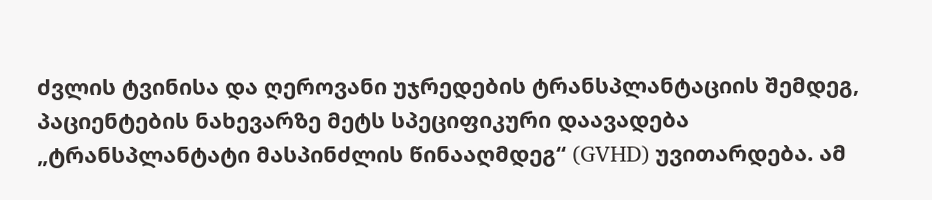ძვლის ტვინისა და ღეროვანი უჯრედების ტრანსპლანტაციის შემდეგ, პაციენტების ნახევარზე მეტს სპეციფიკური დაავადება „ტრანსპლანტატი მასპინძლის წინააღმდეგ“ (GVHD) უვითარდება. ამ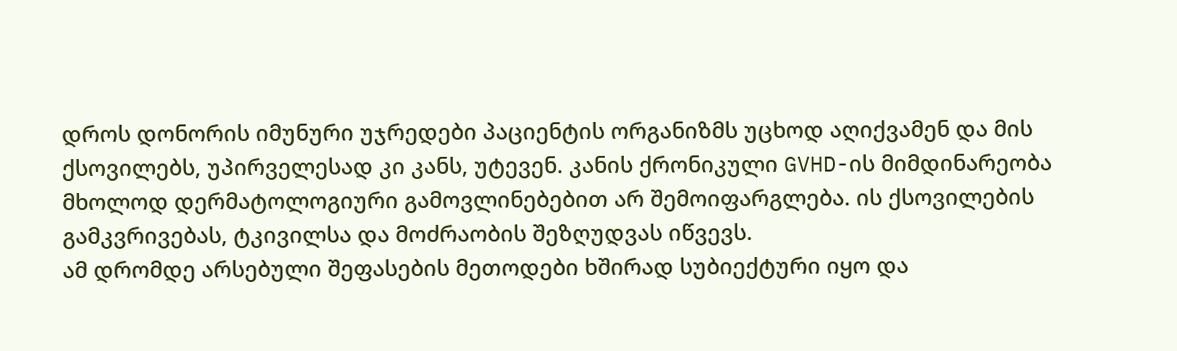დროს დონორის იმუნური უჯრედები პაციენტის ორგანიზმს უცხოდ აღიქვამენ და მის ქსოვილებს, უპირველესად კი კანს, უტევენ. კანის ქრონიკული GVHD-ის მიმდინარეობა მხოლოდ დერმატოლოგიური გამოვლინებებით არ შემოიფარგლება. ის ქსოვილების გამკვრივებას, ტკივილსა და მოძრაობის შეზღუდვას იწვევს.
ამ დრომდე არსებული შეფასების მეთოდები ხშირად სუბიექტური იყო და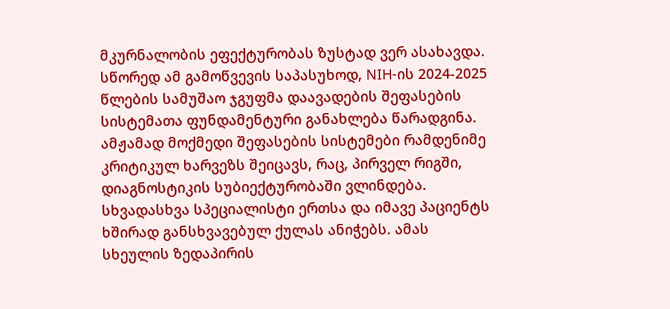მკურნალობის ეფექტურობას ზუსტად ვერ ასახავდა. სწორედ ამ გამოწვევის საპასუხოდ, NIH-ის 2024-2025 წლების სამუშაო ჯგუფმა დაავადების შეფასების სისტემათა ფუნდამენტური განახლება წარადგინა.
ამჟამად მოქმედი შეფასების სისტემები რამდენიმე კრიტიკულ ხარვეზს შეიცავს, რაც, პირველ რიგში, დიაგნოსტიკის სუბიექტურობაში ვლინდება. სხვადასხვა სპეციალისტი ერთსა და იმავე პაციენტს ხშირად განსხვავებულ ქულას ანიჭებს. ამას სხეულის ზედაპირის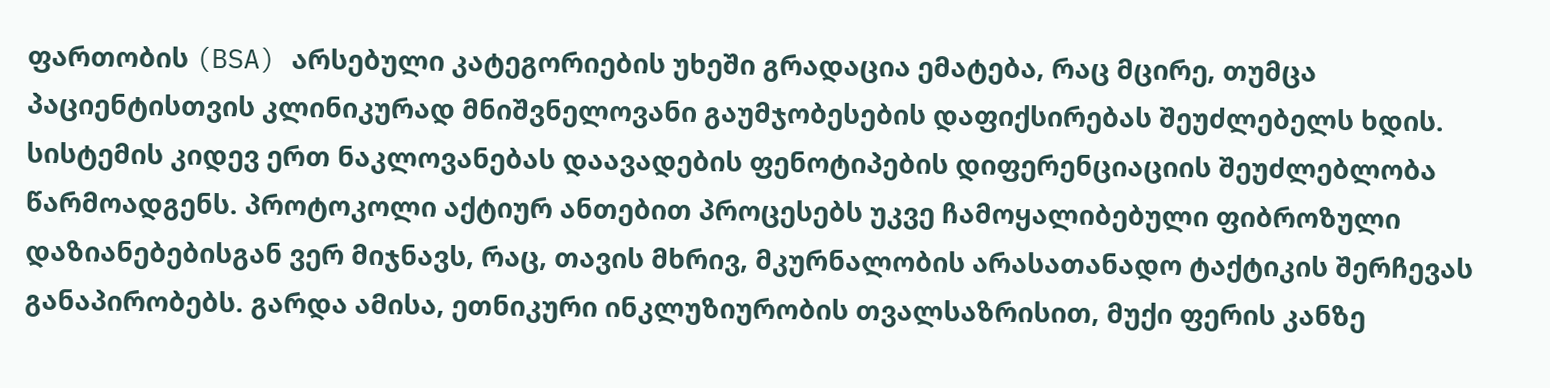ფართობის (BSA) არსებული კატეგორიების უხეში გრადაცია ემატება, რაც მცირე, თუმცა პაციენტისთვის კლინიკურად მნიშვნელოვანი გაუმჯობესების დაფიქსირებას შეუძლებელს ხდის.
სისტემის კიდევ ერთ ნაკლოვანებას დაავადების ფენოტიპების დიფერენციაციის შეუძლებლობა წარმოადგენს. პროტოკოლი აქტიურ ანთებით პროცესებს უკვე ჩამოყალიბებული ფიბროზული დაზიანებებისგან ვერ მიჯნავს, რაც, თავის მხრივ, მკურნალობის არასათანადო ტაქტიკის შერჩევას განაპირობებს. გარდა ამისა, ეთნიკური ინკლუზიურობის თვალსაზრისით, მუქი ფერის კანზე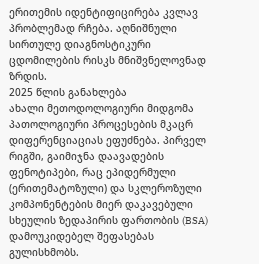ერითემის იდენტიფიცირება კვლავ პრობლემად რჩება. აღნიშნული სირთულე დიაგნოსტიკური ცდომილების რისკს მნიშვნელოვნად ზრდის.
2025 წლის განახლება
ახალი მეთოდოლოგიური მიდგომა პათოლოგიური პროცესების მკაცრ დიფერენციაციას ეფუძნება. პირველ რიგში, გაიმიჯნა დაავადების ფენოტიპები, რაც ეპიდერმული (ერითემატოზული) და სკლეროზული კომპონენტების მიერ დაკავებული სხეულის ზედაპირის ფართობის (BSA) დამოუკიდებელ შეფასებას გულისხმობს.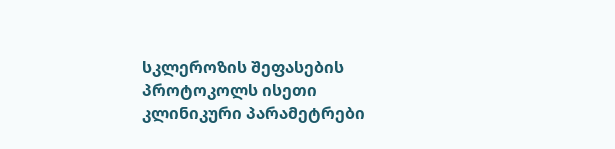სკლეროზის შეფასების პროტოკოლს ისეთი კლინიკური პარამეტრები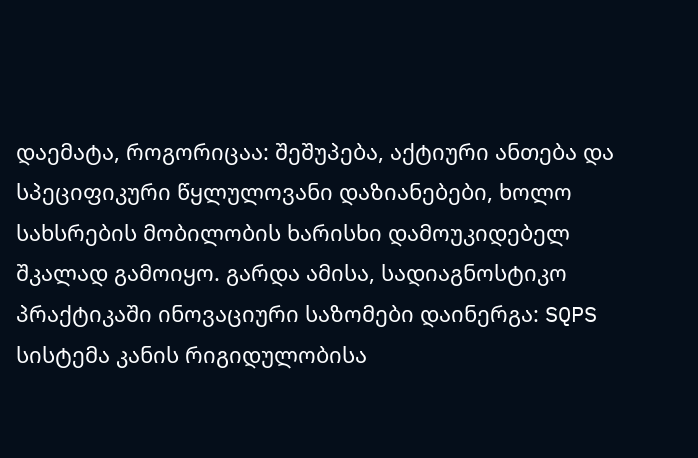დაემატა, როგორიცაა: შეშუპება, აქტიური ანთება და სპეციფიკური წყლულოვანი დაზიანებები, ხოლო სახსრების მობილობის ხარისხი დამოუკიდებელ შკალად გამოიყო. გარდა ამისა, სადიაგნოსტიკო პრაქტიკაში ინოვაციური საზომები დაინერგა: SQPS სისტემა კანის რიგიდულობისა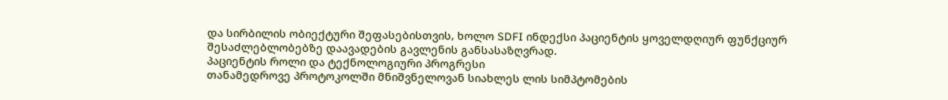და სირბილის ობიექტური შეფასებისთვის, ხოლო SDFI ინდექსი პაციენტის ყოველდღიურ ფუნქციურ შესაძლებლობებზე დაავადების გავლენის განსასაზღვრად.
პაციენტის როლი და ტექნოლოგიური პროგრესი
თანამედროვე პროტოკოლში მნიშვნელოვან სიახლეს ლის სიმპტომების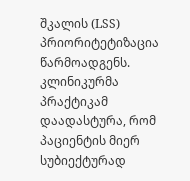შკალის (LSS) პრიორიტეტიზაცია წარმოადგენს. კლინიკურმა პრაქტიკამ დაადასტურა, რომ პაციენტის მიერ სუბიექტურად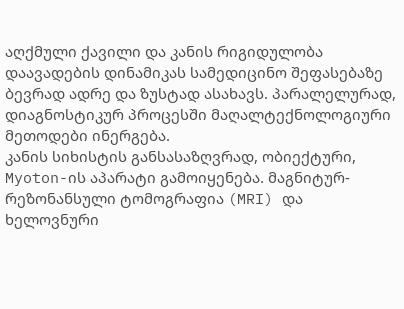აღქმული ქავილი და კანის რიგიდულობა დაავადების დინამიკას სამედიცინო შეფასებაზე ბევრად ადრე და ზუსტად ასახავს. პარალელურად, დიაგნოსტიკურ პროცესში მაღალტექნოლოგიური მეთოდები ინერგება.
კანის სიხისტის განსასაზღვრად, ობიექტური, Myoton-ის აპარატი გამოიყენება. მაგნიტურ-რეზონანსული ტომოგრაფია (MRI) და ხელოვნური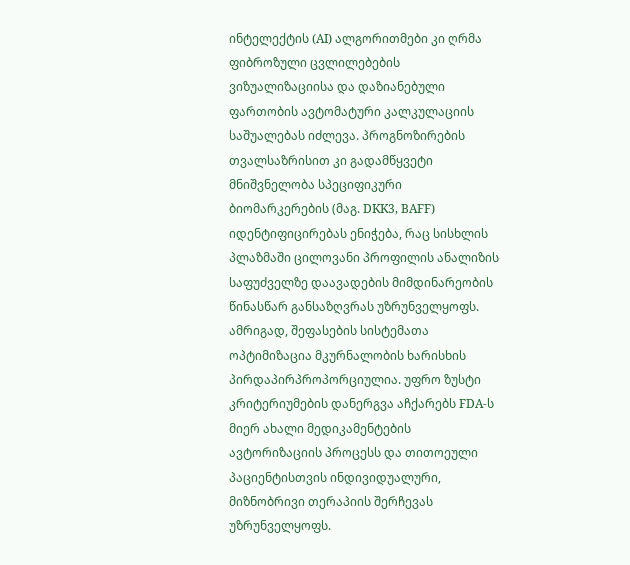ინტელექტის (AI) ალგორითმები კი ღრმა ფიბროზული ცვლილებების ვიზუალიზაციისა და დაზიანებული ფართობის ავტომატური კალკულაციის საშუალებას იძლევა. პროგნოზირების თვალსაზრისით კი გადამწყვეტი მნიშვნელობა სპეციფიკური ბიომარკერების (მაგ. DKK3, BAFF) იდენტიფიცირებას ენიჭება, რაც სისხლის პლაზმაში ცილოვანი პროფილის ანალიზის საფუძველზე დაავადების მიმდინარეობის წინასწარ განსაზღვრას უზრუნველყოფს.
ამრიგად, შეფასების სისტემათა ოპტიმიზაცია მკურნალობის ხარისხის პირდაპირპროპორციულია. უფრო ზუსტი კრიტერიუმების დანერგვა აჩქარებს FDA-ს მიერ ახალი მედიკამენტების ავტორიზაციის პროცესს და თითოეული პაციენტისთვის ინდივიდუალური, მიზნობრივი თერაპიის შერჩევას უზრუნველყოფს.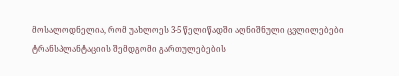მოსალოდნელია, რომ უახლოეს 3-5 წელიწადში აღნიშნული ცვლილებები ტრანსპლანტაციის შემდგომი გართულებების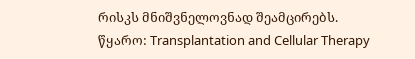რისკს მნიშვნელოვნად შეამცირებს.
წყარო: Transplantation and Cellular Therapy